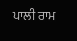ਪਾਲੀ ਰਾਮ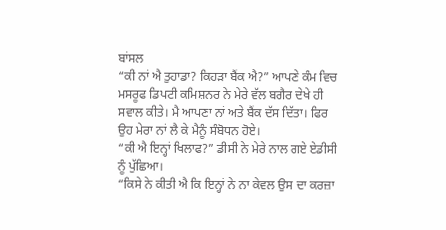ਬਾਂਸਲ
“ਕੀ ਨਾਂ ਐ ਤੁਹਾਡਾ? ਕਿਹੜਾ ਬੈਂਕ ਐ?” ਆਪਣੇ ਕੰਮ ਵਿਚ ਮਸਰੂਫ ਡਿਪਟੀ ਕਮਿਸ਼ਨਰ ਨੇ ਮੇਰੇ ਵੱਲ ਬਗੈਰ ਦੇਖੇ ਹੀ ਸਵਾਲ ਕੀਤੇ। ਮੈ ਆਪਣਾ ਨਾਂ ਅਤੇ ਬੈਂਕ ਦੱਸ ਦਿੱਤਾ। ਫਿਰ ਉਹ ਮੇਰਾ ਨਾਂ ਲੈ ਕੇ ਮੈਨੂੰ ਸੰਬੋਧਨ ਹੋਏ।
“ਕੀ ਐ ਇਨ੍ਹਾਂ ਖਿਲਾਫ?” ਡੀਸੀ ਨੇ ਮੇਰੇ ਨਾਲ ਗਏ ਏਡੀਸੀ ਨੂੰ ਪੁੱਛਿਆ।
“ਕਿਸੇ ਨੇ ਕੀਤੀ ਐ ਕਿ ਇਨ੍ਹਾਂ ਨੇ ਨਾ ਕੇਵਲ ਉਸ ਦਾ ਕਰਜ਼ਾ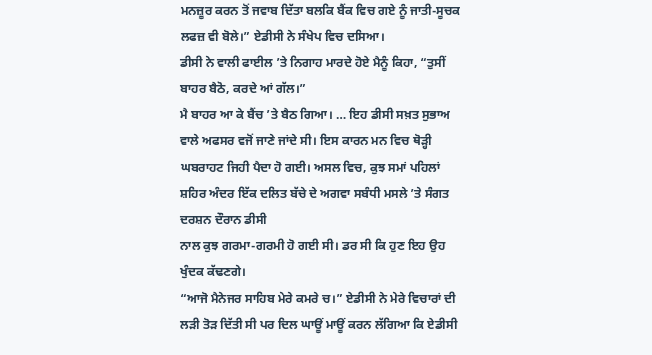ਮਨਜ਼ੂਰ ਕਰਨ ਤੋਂ ਜਵਾਬ ਦਿੱਤਾ ਬਲਕਿ ਬੈਂਕ ਵਿਚ ਗਏ ਨੂੰ ਜਾਤੀ-ਸੂਚਕ ਲਫਜ਼ ਵੀ ਬੋਲੇ।” ਏਡੀਸੀ ਨੇ ਸੰਖੇਪ ਵਿਚ ਦਸਿਆ।
ਡੀਸੀ ਨੇ ਵਾਲੀ ਫਾਈਲ ’ਤੇ ਨਿਗਾਹ ਮਾਰਦੇ ਹੋਏ ਮੈਨੂੰ ਕਿਹਾ, “ਤੁਸੀਂ ਬਾਹਰ ਬੈਠੋ, ਕਰਦੇ ਆਂ ਗੱਲ।”
ਮੈ ਬਾਹਰ ਆ ਕੇ ਬੈਂਚ ’ਤੇ ਬੈਠ ਗਿਆ। … ਇਹ ਡੀਸੀ ਸਖ਼ਤ ਸੁਭਾਅ ਵਾਲੇ ਅਫਸਰ ਵਜੋਂ ਜਾਣੇ ਜਾਂਦੇ ਸੀ। ਇਸ ਕਾਰਨ ਮਨ ਵਿਚ ਥੋੜ੍ਹੀ ਘਬਰਾਹਟ ਜਿਹੀ ਪੈਦਾ ਹੋ ਗਈ। ਅਸਲ ਵਿਚ, ਕੁਝ ਸਮਾਂ ਪਹਿਲਾਂ ਸ਼ਹਿਰ ਅੰਦਰ ਇੱਕ ਦਲਿਤ ਬੱਚੇ ਦੇ ਅਗਵਾ ਸਬੰਧੀ ਮਸਲੇ ’ਤੇ ਸੰਗਤ ਦਰਸ਼ਨ ਦੌਰਾਨ ਡੀਸੀ
ਨਾਲ ਕੁਝ ਗਰਮਾ-ਗਰਮੀ ਹੋ ਗਈ ਸੀ। ਡਰ ਸੀ ਕਿ ਹੁਣ ਇਹ ਉਹ ਖੁੰਦਕ ਕੱਢਣਗੇ।
“ਆਜੋ ਮੈਨੇਜਰ ਸਾਹਿਬ ਮੇਰੇ ਕਮਰੇ ਚ।” ਏਡੀਸੀ ਨੇ ਮੇਰੇ ਵਿਚਾਰਾਂ ਦੀ ਲੜੀ ਤੋੜ ਦਿੱਤੀ ਸੀ ਪਰ ਦਿਲ ਘਾਊਂ ਮਾਊਂ ਕਰਨ ਲੱਗਿਆ ਕਿ ਏਡੀਸੀ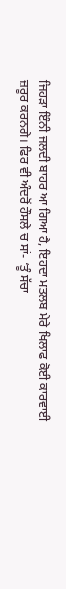ਜਿਹੜਾ ਇੰਨੀ ਜਲਦੀ ਬਾਹਰ ਆ ਗਿਆ ਹੈ, ਇਹਦਾ ਮਤਲਬ ਮੇਰੇ ਖਿਲਾਫ ਕੋਈ ਕਾਰਵਾਈ ਜ਼ਰੂਰ ਕਰਨਗੇ। ਫਿਰ ਵੀ ਅੰਦਰੋਂ ਹੌਸਲੇ ਚ ਸਾਂ- ‘ਤੂੰ ਸੱਚਾ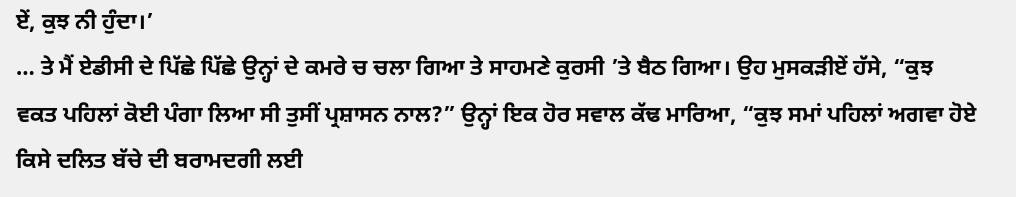ਏਂ, ਕੁਝ ਨੀ ਹੁੰਦਾ।’
… ਤੇ ਮੈਂ ਏਡੀਸੀ ਦੇ ਪਿੱਛੇ ਪਿੱਛੇ ਉਨ੍ਹਾਂ ਦੇ ਕਮਰੇ ਚ ਚਲਾ ਗਿਆ ਤੇ ਸਾਹਮਣੇ ਕੁਰਸੀ ’ਤੇ ਬੈਠ ਗਿਆ। ਉਹ ਮੁਸਕੜੀਏਂ ਹੱਸੇ, “ਕੁਝ ਵਕਤ ਪਹਿਲਾਂ ਕੋਈ ਪੰਗਾ ਲਿਆ ਸੀ ਤੁਸੀਂ ਪ੍ਰਸ਼ਾਸਨ ਨਾਲ?” ਉਨ੍ਹਾਂ ਇਕ ਹੋਰ ਸਵਾਲ ਕੱਢ ਮਾਰਿਆ, “ਕੁਝ ਸਮਾਂ ਪਹਿਲਾਂ ਅਗਵਾ ਹੋਏ ਕਿਸੇ ਦਲਿਤ ਬੱਚੇ ਦੀ ਬਰਾਮਦਗੀ ਲਈ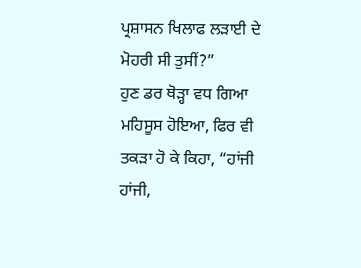ਪ੍ਰਸ਼ਾਸਨ ਖਿਲਾਫ ਲੜਾਈ ਦੇ ਮੋਹਰੀ ਸੀ ਤੁਸੀਂ?”
ਹੁਣ ਡਰ ਥੋੜ੍ਹਾ ਵਧ ਗਿਆ ਮਹਿਸੂਸ ਹੋਇਆ, ਫਿਰ ਵੀ ਤਕੜਾ ਹੋ ਕੇ ਕਿਹਾ, “ਹਾਂਜੀ ਹਾਂਜੀ,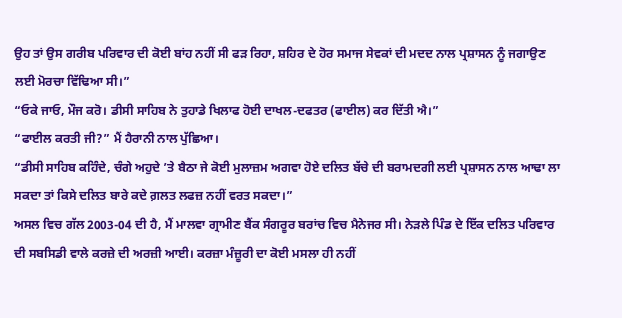ਉਹ ਤਾਂ ਉਸ ਗਰੀਬ ਪਰਿਵਾਰ ਦੀ ਕੋਈ ਬਾਂਹ ਨਹੀਂ ਸੀ ਫੜ ਰਿਹਾ, ਸ਼ਹਿਰ ਦੇ ਹੋਰ ਸਮਾਜ ਸੇਵਕਾਂ ਦੀ ਮਦਦ ਨਾਲ ਪ੍ਰਸ਼ਾਸਨ ਨੂੰ ਜਗਾਉਣ ਲਈ ਮੋਰਚਾ ਵਿੱਢਿਆ ਸੀ।”
“ਓਕੇ ਜਾਓ, ਮੌਜ ਕਰੋ। ਡੀਸੀ ਸਾਹਿਬ ਨੇ ਤੁਹਾਡੇ ਖਿਲਾਫ ਹੋਈ ਦਾਖਲ-ਦਫਤਰ (ਫਾਈਲ) ਕਰ ਦਿੱਤੀ ਐ।”
“ਫਾਈਲ ਕਰਤੀ ਜੀ?” ਮੈਂ ਹੈਰਾਨੀ ਨਾਲ ਪੁੱਛਿਆ।
“ਡੀਸੀ ਸਾਹਿਬ ਕਹਿੰਦੇ, ਚੰਗੇ ਅਹੁਦੇ ’ਤੇ ਬੈਠਾ ਜੇ ਕੋਈ ਮੁਲਾਜ਼ਮ ਅਗਵਾ ਹੋਏ ਦਲਿਤ ਬੱਚੇ ਦੀ ਬਰਾਮਦਗੀ ਲਈ ਪ੍ਰਸ਼ਾਸਨ ਨਾਲ ਆਢਾ ਲਾ ਸਕਦਾ ਤਾਂ ਕਿਸੇ ਦਲਿਤ ਬਾਰੇ ਕਦੇ ਗ਼ਲਤ ਲਫਜ਼ ਨਹੀਂ ਵਰਤ ਸਕਦਾ।”
ਅਸਲ ਵਿਚ ਗੱਲ 2003-04 ਦੀ ਹੈ, ਮੈਂ ਮਾਲਵਾ ਗ੍ਰਾਮੀਣ ਬੈਂਕ ਸੰਗਰੂਰ ਬਰਾਂਚ ਵਿਚ ਮੈਨੇਜਰ ਸੀ। ਨੇੜਲੇ ਪਿੰਡ ਦੇ ਇੱਕ ਦਲਿਤ ਪਰਿਵਾਰ ਦੀ ਸਬਸਿਡੀ ਵਾਲੇ ਕਰਜ਼ੇ ਦੀ ਅਰਜ਼ੀ ਆਈ। ਕਰਜ਼ਾ ਮੰਜ਼ੂਰੀ ਦਾ ਕੋਈ ਮਸਲਾ ਹੀ ਨਹੀਂ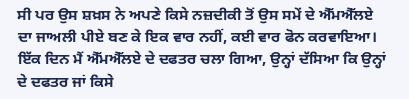ਸੀ ਪਰ ਉਸ ਸ਼ਖ਼ਸ ਨੇ ਅਪਣੇ ਕਿਸੇ ਨਜ਼ਦੀਕੀ ਤੋਂ ਉਸ ਸਮੇਂ ਦੇ ਐੱਮਐੱਲਏ ਦਾ ਜਾਅਲੀ ਪੀਏ ਬਣ ਕੇ ਇਕ ਵਾਰ ਨਹੀਂ, ਕਈ ਵਾਰ ਫੋਨ ਕਰਵਾਇਆ। ਇੱਕ ਦਿਨ ਮੈਂ ਐੱਮਐੱਲਏ ਦੇ ਦਫਤਰ ਚਲਾ ਗਿਆ, ਉਨ੍ਹਾਂ ਦੱਸਿਆ ਕਿ ਉਨ੍ਹਾਂ ਦੇ ਦਫਤਰ ਜਾਂ ਕਿਸੇ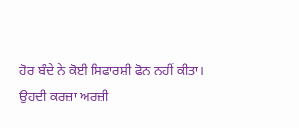ਹੋਰ ਬੰਦੇ ਨੇ ਕੋਈ ਸਿਫਾਰਸ਼ੀ ਫੋਨ ਨਹੀਂ ਕੀਤਾ। ਉਹਦੀ ਕਰਜ਼ਾ ਅਰਜ਼ੀ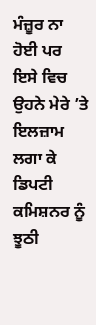ਮੰਜ਼ੂਰ ਨਾ ਹੋਈ ਪਰ ਇਸੇ ਵਿਚ ਉਹਨੇ ਮੇਰੇ ’ਤੇ ਇਲਜ਼ਾਮ ਲਗਾ ਕੇ ਡਿਪਟੀ ਕਮਿਸ਼ਨਰ ਨੂੰ ਝੂਠੀ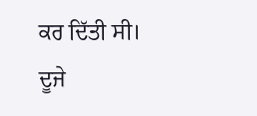ਕਰ ਦਿੱਤੀ ਸੀ। ਦੂਜੇ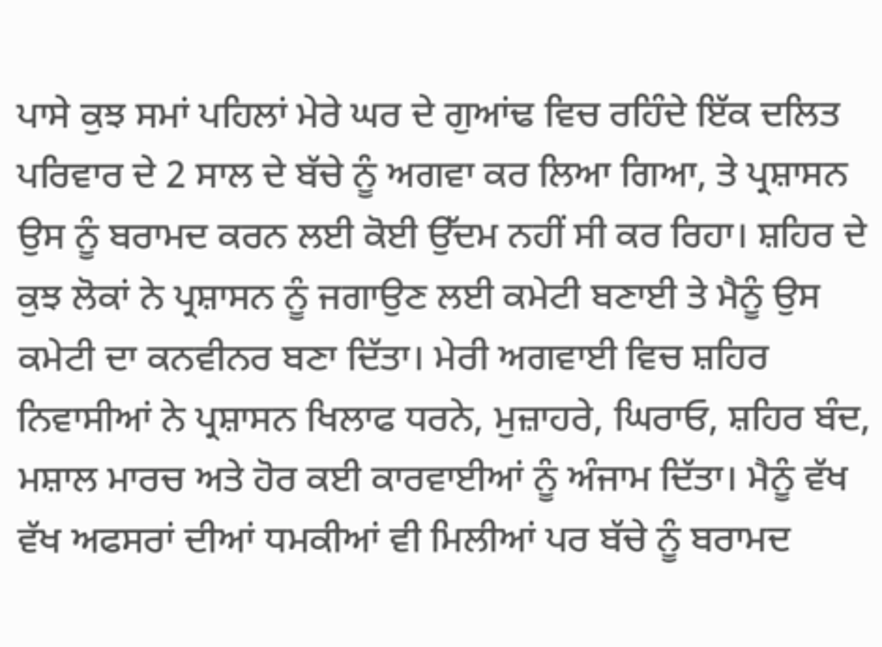ਪਾਸੇ ਕੁਝ ਸਮਾਂ ਪਹਿਲਾਂ ਮੇਰੇ ਘਰ ਦੇ ਗੁਆਂਢ ਵਿਚ ਰਹਿੰਦੇ ਇੱਕ ਦਲਿਤ ਪਰਿਵਾਰ ਦੇ 2 ਸਾਲ ਦੇ ਬੱਚੇ ਨੂੰ ਅਗਵਾ ਕਰ ਲਿਆ ਗਿਆ, ਤੇ ਪ੍ਰਸ਼ਾਸਨ ਉਸ ਨੂੰ ਬਰਾਮਦ ਕਰਨ ਲਈ ਕੋਈ ਉੱਦਮ ਨਹੀਂ ਸੀ ਕਰ ਰਿਹਾ। ਸ਼ਹਿਰ ਦੇ ਕੁਝ ਲੋਕਾਂ ਨੇ ਪ੍ਰਸ਼ਾਸਨ ਨੂੰ ਜਗਾਉਣ ਲਈ ਕਮੇਟੀ ਬਣਾਈ ਤੇ ਮੈਨੂੰ ਉਸ ਕਮੇਟੀ ਦਾ ਕਨਵੀਨਰ ਬਣਾ ਦਿੱਤਾ। ਮੇਰੀ ਅਗਵਾਈ ਵਿਚ ਸ਼ਹਿਰ ਨਿਵਾਸੀਆਂ ਨੇ ਪ੍ਰਸ਼ਾਸਨ ਖਿਲਾਫ ਧਰਨੇ, ਮੁਜ਼ਾਹਰੇ, ਘਿਰਾਓ, ਸ਼ਹਿਰ ਬੰਦ, ਮਸ਼ਾਲ ਮਾਰਚ ਅਤੇ ਹੋਰ ਕਈ ਕਾਰਵਾਈਆਂ ਨੂੰ ਅੰਜਾਮ ਦਿੱਤਾ। ਮੈਨੂੰ ਵੱਖ ਵੱਖ ਅਫਸਰਾਂ ਦੀਆਂ ਧਮਕੀਆਂ ਵੀ ਮਿਲੀਆਂ ਪਰ ਬੱਚੇ ਨੂੰ ਬਰਾਮਦ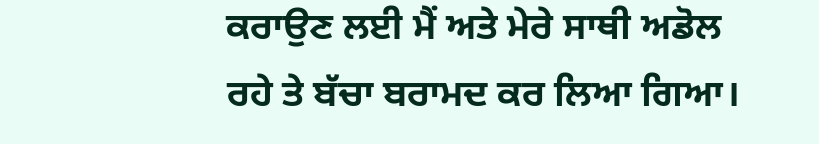ਕਰਾਉਣ ਲਈ ਮੈਂ ਅਤੇ ਮੇਰੇ ਸਾਥੀ ਅਡੋਲ ਰਹੇ ਤੇ ਬੱਚਾ ਬਰਾਮਦ ਕਰ ਲਿਆ ਗਿਆ।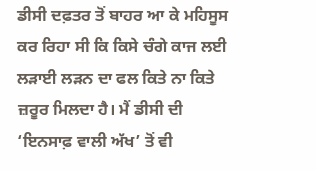ਡੀਸੀ ਦਫ਼ਤਰ ਤੋਂ ਬਾਹਰ ਆ ਕੇ ਮਹਿਸੂਸ ਕਰ ਰਿਹਾ ਸੀ ਕਿ ਕਿਸੇ ਚੰਗੇ ਕਾਜ ਲਈ ਲੜਾਈ ਲੜਨ ਦਾ ਫਲ ਕਿਤੇ ਨਾ ਕਿਤੇ ਜ਼ਰੂਰ ਮਿਲਦਾ ਹੈ। ਮੈਂ ਡੀਸੀ ਦੀ ‘ਇਨਸਾਫ਼ ਵਾਲੀ ਅੱਖ’ ਤੋਂ ਵੀ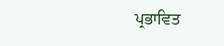ਪ੍ਰਭਾਵਿਤ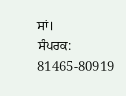ਸਾਂ।
ਸੰਪਰਕ: 81465-80919